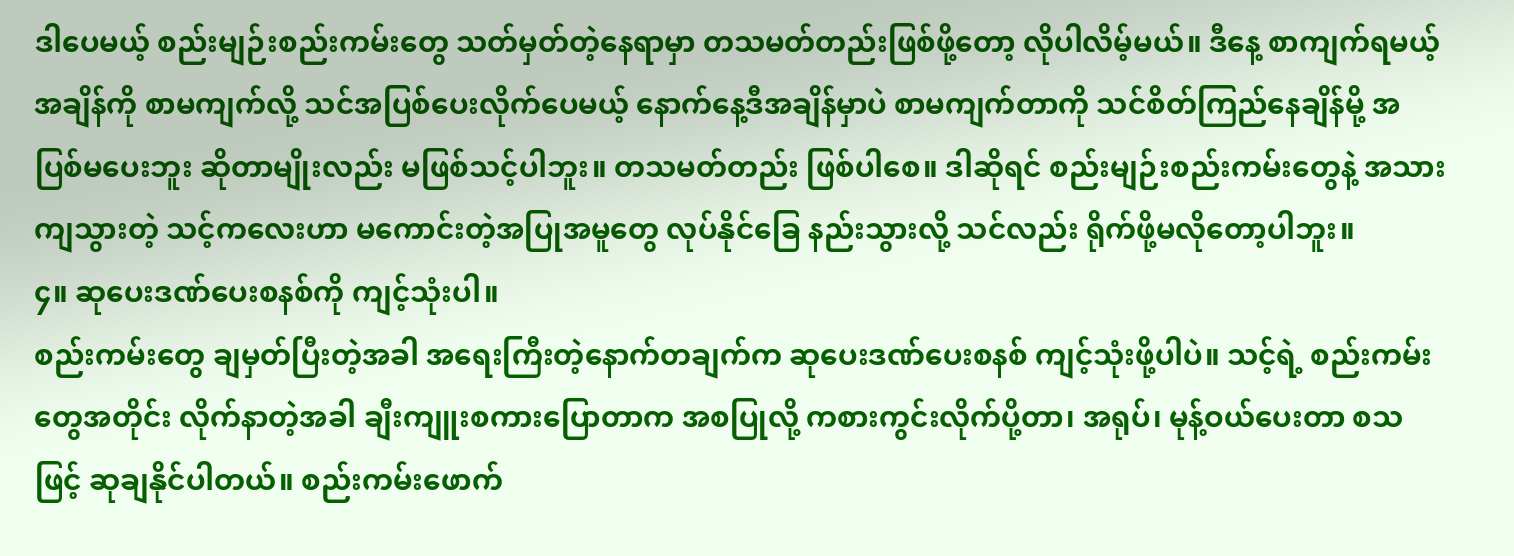ဒါပေမယ့် စည်းမျဉ်းစည်းကမ်းတွေ သတ်မှတ်တဲ့နေရာမှာ တသမတ်တည်းဖြစ်ဖို့တော့ လိုပါလိမ့်မယ်။ ဒီနေ့ စာကျက်ရမယ့်အချိန်ကို စာမကျက်လို့ သင်အပြစ်ပေးလိုက်ပေမယ့် နောက်နေ့ဒီအချိန်မှာပဲ စာမကျက်တာကို သင်စိတ်ကြည်နေချိန်မို့ အပြစ်မပေးဘူး ဆိုတာမျိုးလည်း မဖြစ်သင့်ပါဘူး။ တသမတ်တည်း ဖြစ်ပါစေ။ ဒါဆိုရင် စည်းမျဉ်းစည်းကမ်းတွေနဲ့ အသားကျသွားတဲ့ သင့်ကလေးဟာ မကောင်းတဲ့အပြုအမူတွေ လုပ်နိုင်ခြေ နည်းသွားလို့ သင်လည်း ရိုက်ဖို့မလိုတော့ပါဘူး။
၄။ ဆုပေးဒဏ်ပေးစနစ်ကို ကျင့်သုံးပါ။
စည်းကမ်းတွေ ချမှတ်ပြီးတဲ့အခါ အရေးကြီးတဲ့နောက်တချက်က ဆုပေးဒဏ်ပေးစနစ် ကျင့်သုံးဖို့ပါပဲ။ သင့်ရဲ့ စည်းကမ်းတွေအတိုင်း လိုက်နာတဲ့အခါ ချီးကျူးစကားပြောတာက အစပြုလို့ ကစားကွင်းလိုက်ပို့တာ၊ အရုပ်၊ မုန့်ဝယ်ပေးတာ စသဖြင့် ဆုချနိုင်ပါတယ်။ စည်းကမ်းဖောက်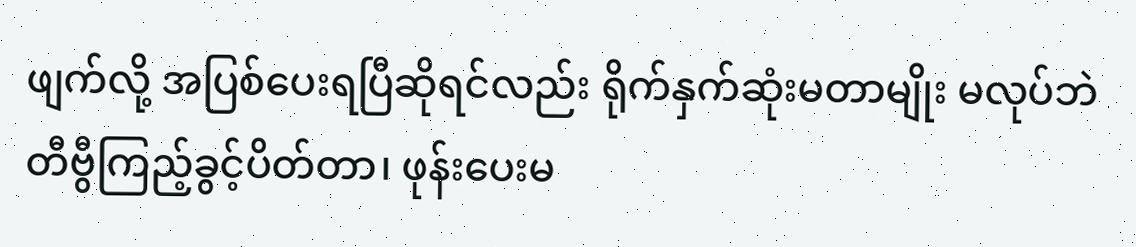ဖျက်လို့ အပြစ်ပေးရပြီဆိုရင်လည်း ရိုက်နှက်ဆုံးမတာမျိုး မလုပ်ဘဲ တီဗွီကြည့်ခွင့်ပိတ်တာ၊ ဖုန်းပေးမ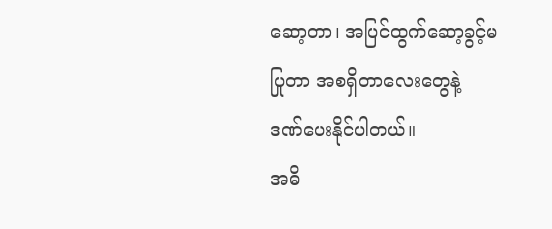ဆော့တာ၊ အပြင်ထွက်ဆော့ခွင့်မပြုတာ အစရှိတာလေးတွေနဲ့ ဒဏ်ပေးနိုင်ပါတယ်။
အဓိ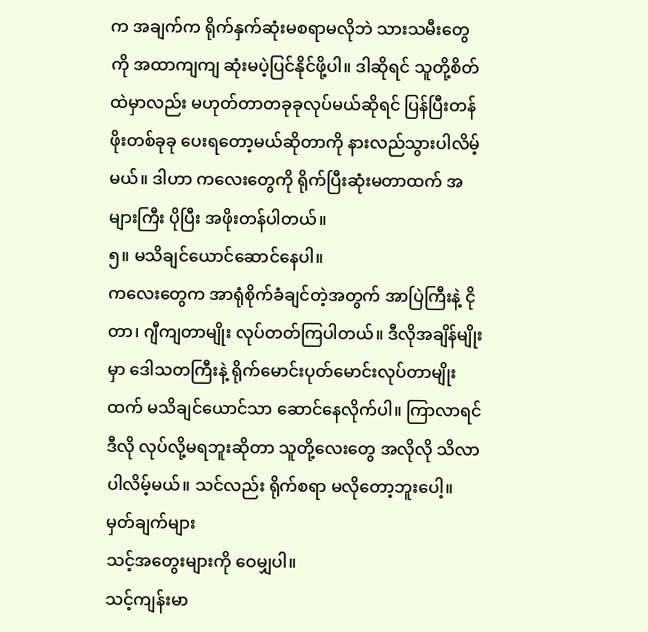က အချက်က ရိုက်နှက်ဆုံးမစရာမလိုဘဲ သားသမီးတွေကို အထာကျကျ ဆုံးမပဲ့ပြင်နိုင်ဖို့ပါ။ ဒါဆိုရင် သူတို့စိတ်ထဲမှာလည်း မဟုတ်တာတခုခုလုပ်မယ်ဆိုရင် ပြန်ပြီးတန်ဖိုးတစ်ခုခု ပေးရတော့မယ်ဆိုတာကို နားလည်သွားပါလိမ့်မယ်။ ဒါဟာ ကလေးတွေကို ရိုက်ပြီးဆုံးမတာထက် အများကြီး ပိုပြီး အဖိုးတန်ပါတယ်။
၅။ မသိချင်ယောင်ဆောင်နေပါ။
ကလေးတွေက အာရုံစိုက်ခံချင်တဲ့အတွက် အာပြဲကြီးနဲ့ ငိုတာ၊ ဂျီကျတာမျိုး လုပ်တတ်ကြပါတယ်။ ဒီလိုအချိန်မျိုးမှာ ဒေါသတကြီးနဲ့ ရိုက်မောင်းပုတ်မောင်းလုပ်တာမျိုးထက် မသိချင်ယောင်သာ ဆောင်နေလိုက်ပါ။ ကြာလာရင် ဒီလို လုပ်လို့မရဘူးဆိုတာ သူတို့လေးတွေ အလိုလို သိလာပါလိမ့်မယ်။ သင်လည်း ရိုက်စရာ မလိုတော့ဘူးပေါ့။
မှတ်ချက်များ
သင့်အတွေးများကို ဝေမျှပါ။
သင့်ကျန်းမာ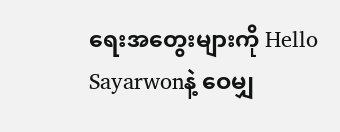ရေးအတွေးများကို Hello Sayarwonနဲ့ ဝေမျှ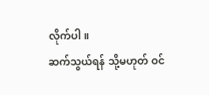လိုက်ပါ။
ဆက်သွယ်ရန် သို့မဟုတ် ဝင်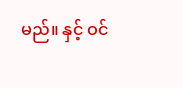မည်။ နှင့် ဝင်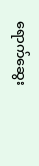ရောက်ဆွေး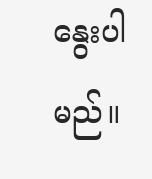နွေးပါမည်။